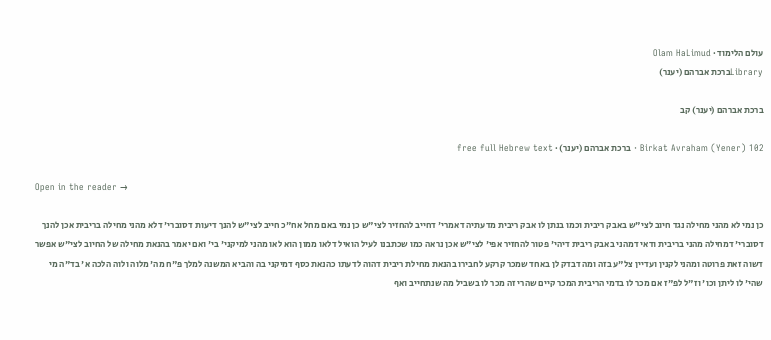עולם הלימוד · Olam HaLimud
Libraryברכת אברהם (יענר)

ברכת אברהם (יענר) קב

Birkat Avraham (Yener) 102 · ברכת אברהם (יענר) · free full Hebrew text

Open in the reader →

כן נמי לא מהני מחילה נגד חיוב לצי"ש באבק ריבית וכמו בנתן לו אבק ריבית מדעתיה דאמרי' דחייב להחזיר לצי"ש כן נמי באם מחל אח"כ חייב לצי"ש להנך דיעות דסוברי' דלא מהני מחילה בריבית אכן להנך דסוברי' דמחילה מהני בריבית ודאי דמהני באבק ריבית דיהי' פטור להחזיר אפי' לצי"ש אכן נראה כמו שכתבנו לעיל הואיל דלאו ממון הוא לאו מהני למיקני' בי' ואם יאמר בהנאת מחילה של החיוב לצי"ש אפשר דשוה זאת פרוטה ומהני לקנין ועדיין צל"ע בזה ומה דבדק לן באחד שמכר קרקע לחבירו בהנאת מחילת ריבית דהוה לדעתו כהנאת כסף דמיקני בה והביא המשנה למלך פ"ח מה' מלוה ולוה הלכה א' בד"ה מי שהי' לו ליתן וכו' וז"ל לפ"ז אם מכר לו בדמי הריבית המכר קיים שהרי זה מכר לו בשביל מה שנתחייב ואף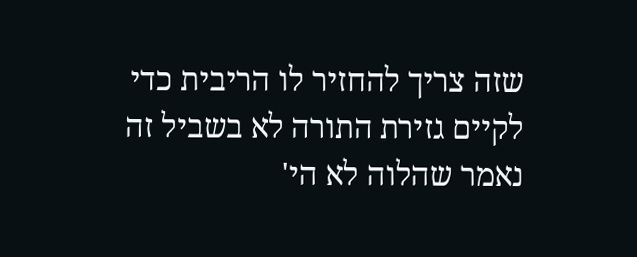שזה צריך להחזיר לו הריבית כדי לקיים גזירת התורה לא בשביל זה נאמר שהלוה לא הי'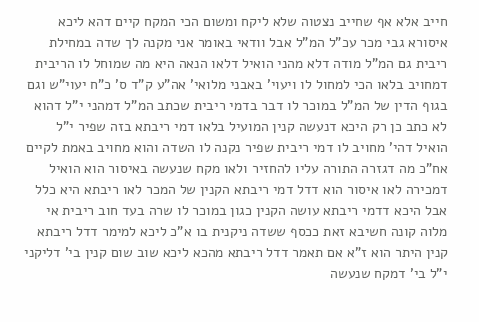חייב אלא אף שחייב נצטוה שלא ליקח ומשום הכי המקח קיים דהא ליכא איסורא גבי מכר עכ"ל המ"ל אבל וודאי באומר אני מקנה לך שדה במחילת ריבית גם המ"ל מודה דלא מהני הואיל דלאו הנאה היא מה שמוחל לו הריבית דמחויב בלאו הכי למחול לו ויעוי' באבני מלואי' אה"ע ק"ד ס' כ"ח יעוי"ש וגם בגוף הדין של המ"ל במוכר לו דבר בדמי ריבית שכתב המ"ל דמהני י"ל דהוא לא כתב כן רק היכא דנעשה קנין המועיל בלאו דמי ריבתא בזה שפיר י"ל הואיל דהי' מחויב לו דמי ריבית שפיר נקנה לו השדה והוא מחויב באמת לקיים אח"כ מה דגזרה התורה עליו להחזיר ולאו מקח שנעשה באיסור הוא הואיל דמכירה לאו איסור הוא דדל דמי ריבתא הקנין של המכר לאו ריבתא היא כלל אבל היכא דדמי ריבתא עושה הקנין כגון במוכר לו שרה בעד חוב ריבית אי מלוה קונה חשיבא זאת ככסף ששדה ניקנית בו א"כ ליכא למימר דדל ריבתא קנין היתר הוא ז"א אם תאמר דדל ריבתא מהכא ליכא שוב שום קנין בי' דליקני י"ל בי' דמקח שנעשה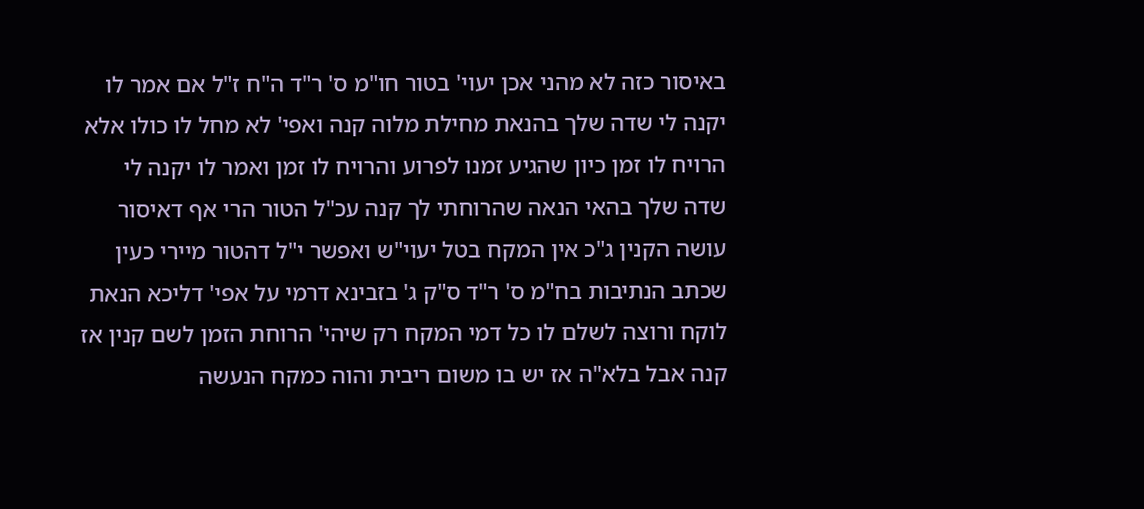באיסור כזה לא מהני אכן יעוי' בטור חו"מ ס' ר"ד ה"ח ז"ל אם אמר לו יקנה לי שדה שלך בהנאת מחילת מלוה קנה ואפי' לא מחל לו כולו אלא הרויח לו זמן כיון שהגיע זמנו לפרוע והרויח לו זמן ואמר לו יקנה לי שדה שלך בהאי הנאה שהרוחתי לך קנה עכ"ל הטור הרי אף דאיסור עושה הקנין ג"כ אין המקח בטל יעוי"ש ואפשר י"ל דהטור מיירי כעין שכתב הנתיבות בח"מ ס' ר"ד ס"ק ג' בזבינא דרמי על אפי' דליכא הנאת לוקח ורוצה לשלם לו כל דמי המקח רק שיהי' הרוחת הזמן לשם קנין אז קנה אבל בלא"ה אז יש בו משום ריבית והוה כמקח הנעשה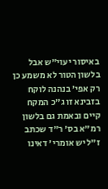באיסור יעוי"ש אבל בלשון הטור לא משמע כן רק אפי' בנהנה לוקח בזבינא זו ג"כ המקח קיים ובאמת גם בלשון רמ"א בס' ר"ד שכתב ז"ל יש אומרי' דאינו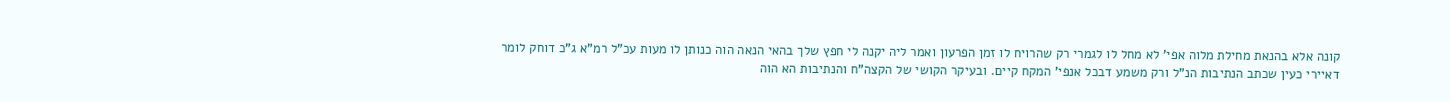קונה אלא בהנאת מחילת מלוה אפי' לא מחל לו לגמרי רק שהרויח לו זמן הפרעון ואמר ליה יקנה לי חפץ שלך בהאי הנאה הוה כנותן לו מעות עכ"ל רמ"א ג"כ דוחק לומר דאיירי כעין שכתב הנתיבות הנ"ל ורק משמע דבכל אנפי' המקח קיים. ובעיקר הקושי של הקצה"ח והנתיבות הא הוה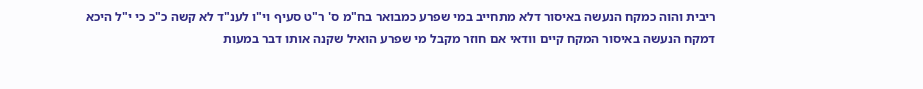ריבית והוה כמקח הנעשה באיסור דלא מתחייב במי שפרע כמבואר בח"מ ס' ר"ט סעיף וי"ו לענ"ד לא קשה כ"כ כי י"ל היכא דמקח הנעשה באיסור המקח קיים וודאי אם חוזר מקבל מי שפרע הואיל שקנה אותו דבר במעות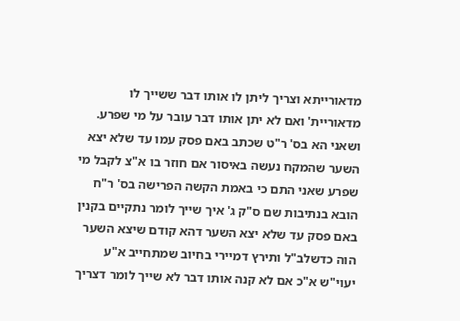מדאורייתא וצריך ליתן לו אותו דבר ששייך לו מדאוריית' ואם לא יתן אותו דבר עובר על מי שפרע. ושאני הא בס' ר"ט שכתב באם פסק עמו עד שלא יצא השער שהמקח נעשה באיסור אם חוזר בו א"צ לקבל מי שפרע שאני התם כי באמת הקשה הפרישה בס' ר"ח הובא בנתיבות שם ס"ק ג' איך שייך לומר נתקיים בקנין באם פסק עד שלא יצא השער דהא קודם שיצא השער הוה כדשלב"ל ותירץ דמיירי בחיוב שמתחייב א"ע יעוי"ש א"כ אם לא קנה אותו דבר לא שייך לומר דצריך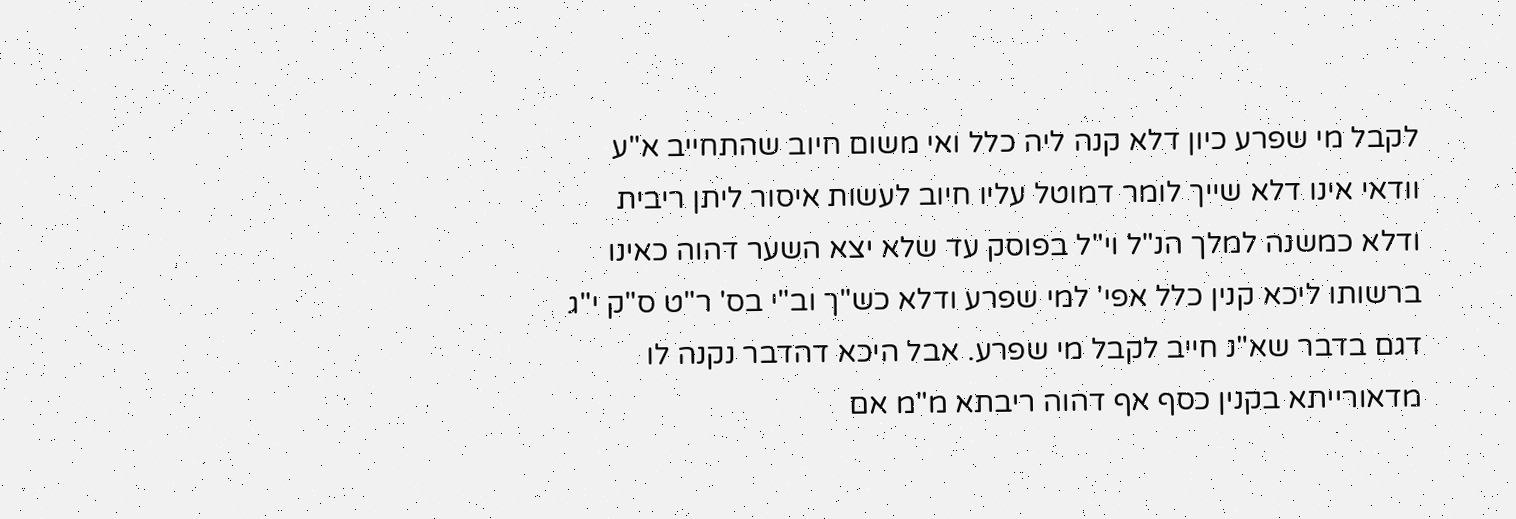לקבל מי שפרע כיון דלא קנה ליה כלל ואי משום חיוב שהתחייב א"ע וודאי אינו דלא שייך לומר דמוטל עליו חיוב לעשות איסור ליתן ריבית ודלא כמשנה למלך הנ"ל וי"ל בפוסק עד שלא יצא השער דהוה כאינו ברשותו ליכא קנין כלל אפי' למי שפרע ודלא כש"ך וב"י בס' ר"ט ס"ק י"ג דגם בדבר שא"נ חייב לקבל מי שפרע. אבל היכא דהדבר נקנה לו מדאורייתא בקנין כסף אף דהוה ריבתא מ"מ אם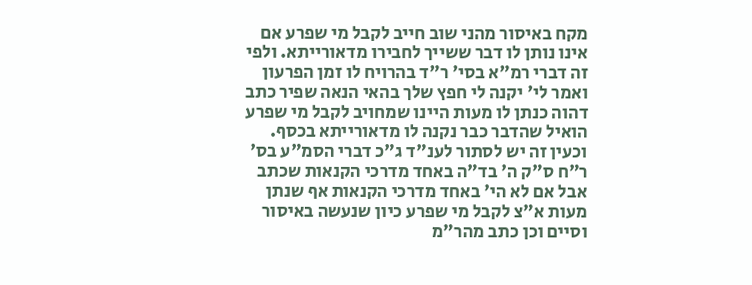מקח באיסור מהני שוב חייב לקבל מי שפרע אם אינו נותן לו דבר ששייך לחבירו מדאורייתא. ולפי זה דברי רמ"א בסי' ר"ד בהרויח לו זמן הפרעון ואמר לי' יקנה לי חפץ שלך בהאי הנאה שפיר כתב דהוה כנתן לו מעות היינו שמחויב לקבל מי שפרע הואיל שהדבר כבר נקנה לו מדאורייתא בכסף. וכעין זה יש לסתור לענ"ד ג"כ דברי הסמ"ע בס' ר"ח ס"ק ה' בד"ה באחד מדרכי הקנאות שכתב אבל אם לא הי' באחד מדרכי הקנאות אף שנתן מעות א"צ לקבל מי שפרע כיון שנעשה באיסור וסיים וכן כתב מהר"מ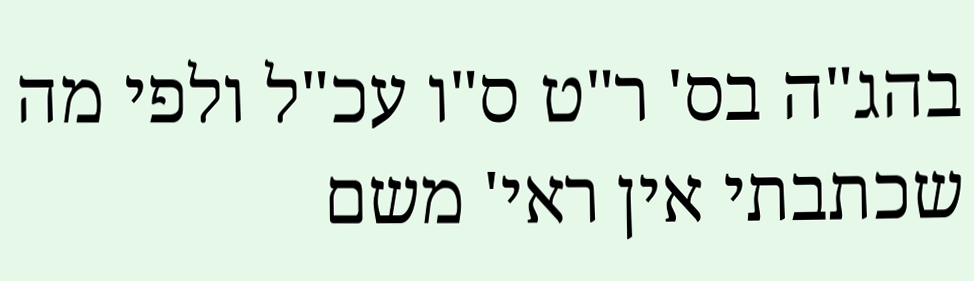בהג"ה בס' ר"ט ס"ו עכ"ל ולפי מה שכתבתי אין ראי' משם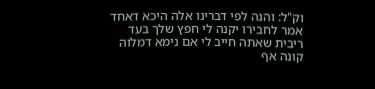וק"ל: והנה לפי דברינו אלה היכא דאחד אמר לחבירו יקנה לי חפץ שלך בעד ריבית שאתה חייב לי אם נימא דמלוה קונה אף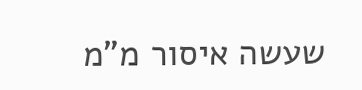שעשה איסור מ"מ